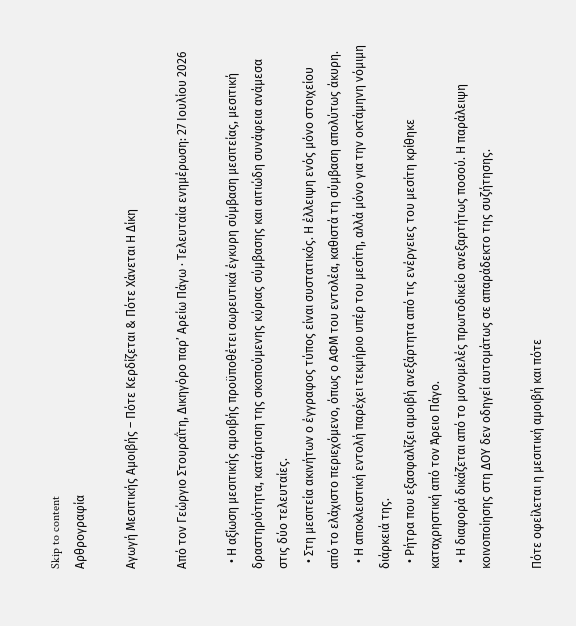Skip to content
Αρθρογραφία

Αγωγή Μεσιτικής Αμοιβής – Πότε Κερδίζεται & Πότε Χάνεται Η Δίκη

Από τον Γεώργιο Στουραΐτη, Δικηγόρο παρ’ Αρείω Πάγω · Τελευταία ενημέρωση: 27 Ιουλίου 2026

  • Η αξίωση μεσιτικής αμοιβής προϋποθέτει σωρευτικά έγκυρη σύμβαση μεσιτείας, μεσιτική δραστηριότητα, κατάρτιση της σκοπούμενης κύριας σύμβασης και αιτιώδη συνάφεια ανάμεσα στις δύο τελευταίες.
  • Στη μεσιτεία ακινήτων ο έγγραφος τύπος είναι συστατικός. Η έλλειψη ενός μόνο στοιχείου από το ελάχιστο περιεχόμενο, όπως ο ΑΦΜ του εντολέα, καθιστά τη σύμβαση απολύτως άκυρη.
  • Η αποκλειστική εντολή παρέχει τεκμήριο υπέρ του μεσίτη, αλλά μόνο για την οκτάμηνη νόμιμη διάρκειά της.
  • Ρήτρα που εξασφαλίζει αμοιβή ανεξάρτητα από τις ενέργειες του μεσίτη κρίθηκε καταχρηστική από τον Άρειο Πάγο.
  • Η διαφορά δικάζεται από το μονομελές πρωτοδικείο ανεξαρτήτως ποσού. Η παράλειψη κοινοποίησης στη ΔΟΥ δεν οδηγεί αυτομάτως σε απαράδεκτο της συζήτησης.

Πότε οφείλεται η μεσιτική αμοιβή και πότε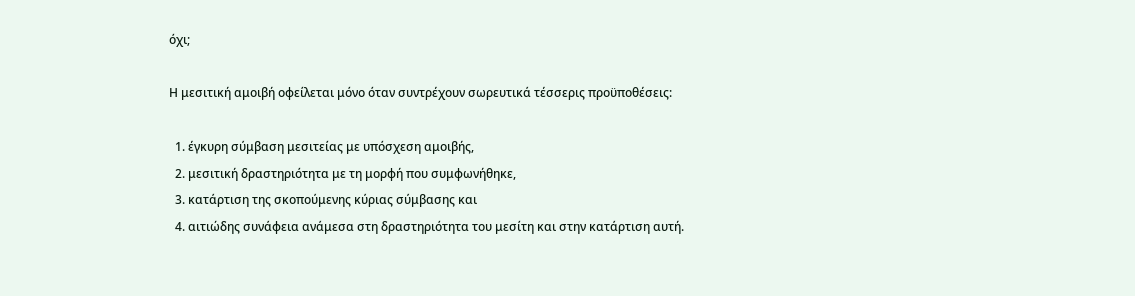όχι;

Η μεσιτική αμοιβή οφείλεται μόνο όταν συντρέχουν σωρευτικά τέσσερις προϋποθέσεις:

  1. έγκυρη σύμβαση μεσιτείας με υπόσχεση αμοιβής,
  2. μεσιτική δραστηριότητα με τη μορφή που συμφωνήθηκε,
  3. κατάρτιση της σκοπούμενης κύριας σύμβασης και
  4. αιτιώδης συνάφεια ανάμεσα στη δραστηριότητα του μεσίτη και στην κατάρτιση αυτή.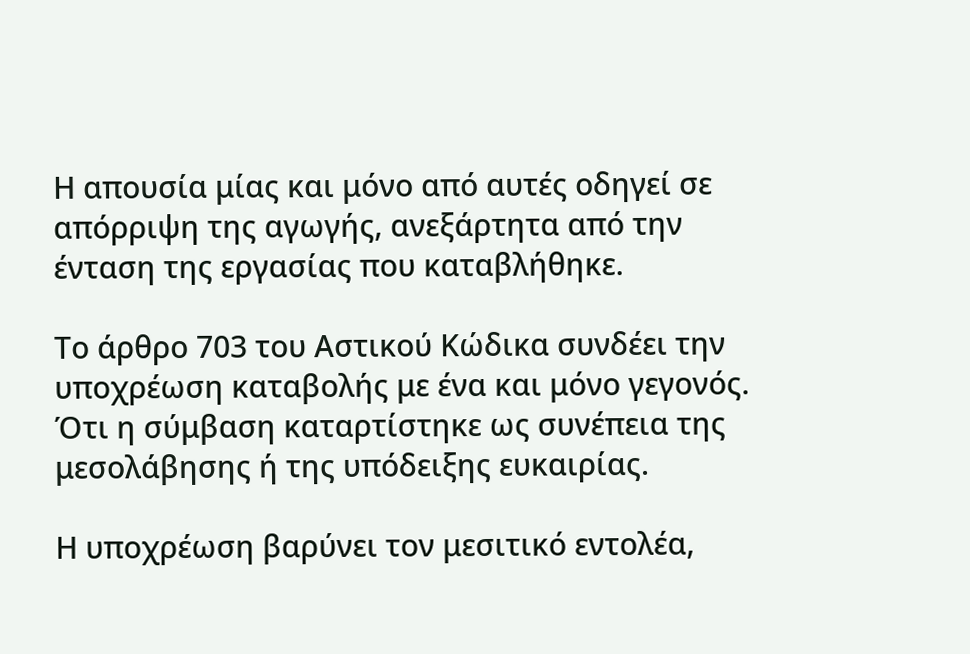Η απουσία μίας και μόνο από αυτές οδηγεί σε απόρριψη της αγωγής, ανεξάρτητα από την ένταση της εργασίας που καταβλήθηκε.

Το άρθρο 703 του Αστικού Κώδικα συνδέει την υποχρέωση καταβολής με ένα και μόνο γεγονός. Ότι η σύμβαση καταρτίστηκε ως συνέπεια της μεσολάβησης ή της υπόδειξης ευκαιρίας.

Η υποχρέωση βαρύνει τον μεσιτικό εντολέα,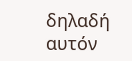δηλαδή αυτόν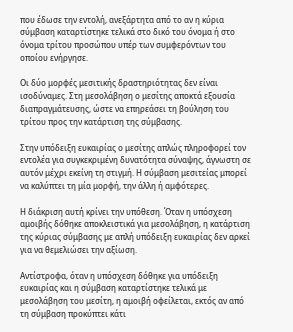που έδωσε την εντολή, ανεξάρτητα από το αν η κύρια σύμβαση καταρτίστηκε τελικά στο δικό του όνομα ή στο όνομα τρίτου προσώπου υπέρ των συμφερόντων του οποίου ενήργησε.

Οι δύο μορφές μεσιτικής δραστηριότητας δεν είναι ισοδύναμες. Στη μεσολάβηση ο μεσίτης αποκτά εξουσία διαπραγμάτευσης, ώστε να επηρεάσει τη βούληση του τρίτου προς την κατάρτιση της σύμβασης.

Στην υπόδειξη ευκαιρίας ο μεσίτης απλώς πληροφορεί τον εντολέα για συγκεκριμένη δυνατότητα σύναψης, άγνωστη σε αυτόν μέχρι εκείνη τη στιγμή. Η σύμβαση μεσιτείας μπορεί να καλύπτει τη μία μορφή, την άλλη ή αμφότερες.

Η διάκριση αυτή κρίνει την υπόθεση. Όταν η υπόσχεση αμοιβής δόθηκε αποκλειστικά για μεσολάβηση, η κατάρτιση της κύριας σύμβασης με απλή υπόδειξη ευκαιρίας δεν αρκεί για να θεμελιώσει την αξίωση.

Αντίστροφα, όταν η υπόσχεση δόθηκε για υπόδειξη ευκαιρίας και η σύμβαση καταρτίστηκε τελικά με μεσολάβηση του μεσίτη, η αμοιβή οφείλεται, εκτός αν από τη σύμβαση προκύπτει κάτι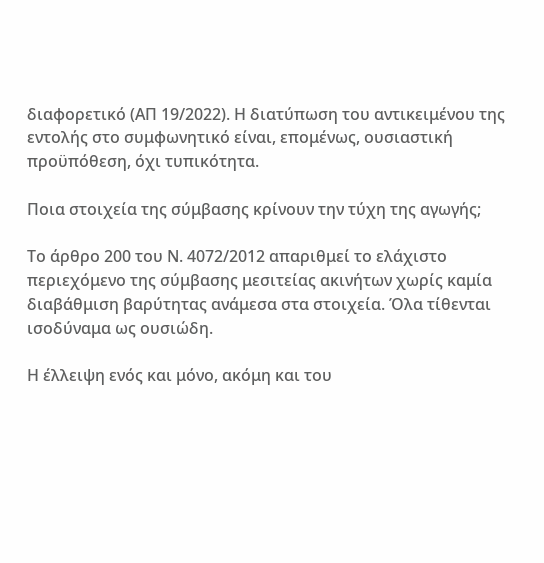διαφορετικό (ΑΠ 19/2022). Η διατύπωση του αντικειμένου της εντολής στο συμφωνητικό είναι, επομένως, ουσιαστική προϋπόθεση, όχι τυπικότητα.

Ποια στοιχεία της σύμβασης κρίνουν την τύχη της αγωγής;

Το άρθρο 200 του Ν. 4072/2012 απαριθμεί το ελάχιστο περιεχόμενο της σύμβασης μεσιτείας ακινήτων χωρίς καμία διαβάθμιση βαρύτητας ανάμεσα στα στοιχεία. Όλα τίθενται ισοδύναμα ως ουσιώδη.

Η έλλειψη ενός και μόνο, ακόμη και του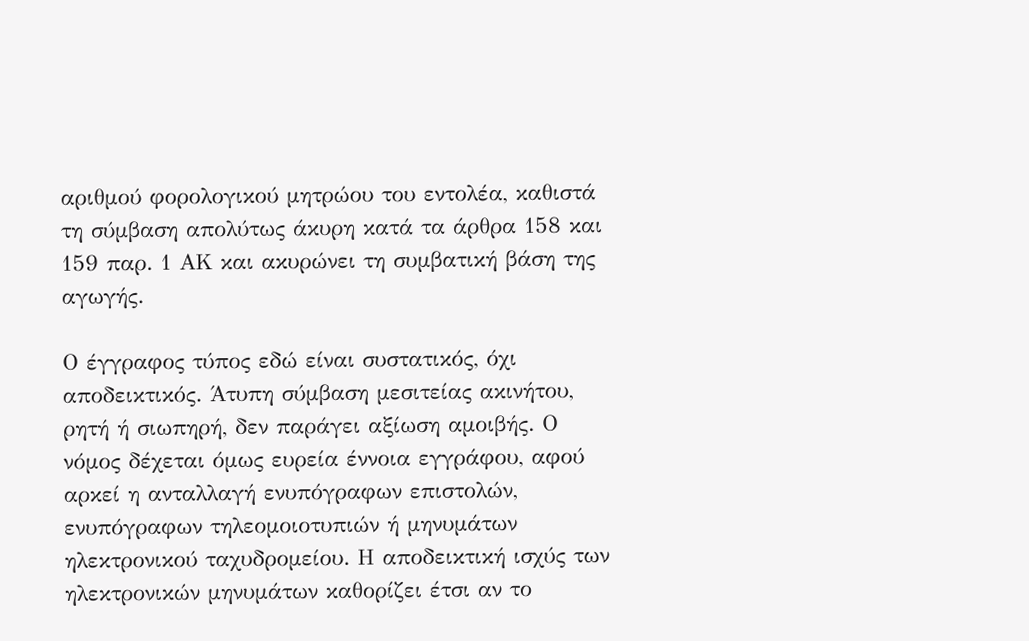αριθμού φορολογικού μητρώου του εντολέα, καθιστά τη σύμβαση απολύτως άκυρη κατά τα άρθρα 158 και 159 παρ. 1 ΑΚ και ακυρώνει τη συμβατική βάση της αγωγής.

Ο έγγραφος τύπος εδώ είναι συστατικός, όχι αποδεικτικός. Άτυπη σύμβαση μεσιτείας ακινήτου, ρητή ή σιωπηρή, δεν παράγει αξίωση αμοιβής. Ο νόμος δέχεται όμως ευρεία έννοια εγγράφου, αφού αρκεί η ανταλλαγή ενυπόγραφων επιστολών, ενυπόγραφων τηλεομοιοτυπιών ή μηνυμάτων ηλεκτρονικού ταχυδρομείου. Η αποδεικτική ισχύς των ηλεκτρονικών μηνυμάτων καθορίζει έτσι αν το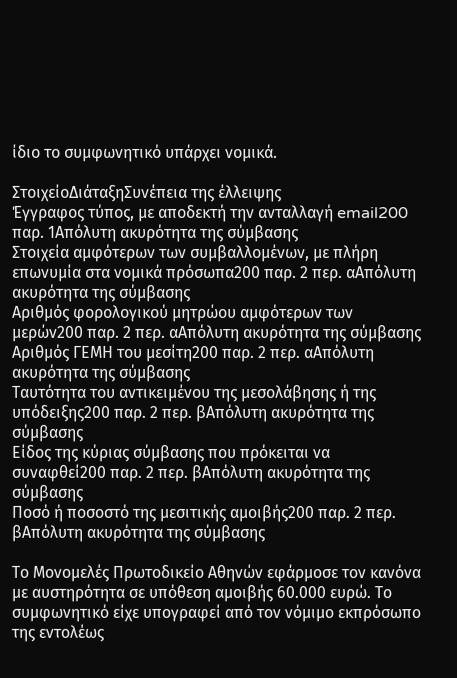ίδιο το συμφωνητικό υπάρχει νομικά.

ΣτοιχείοΔιάταξηΣυνέπεια της έλλειψης
Έγγραφος τύπος, με αποδεκτή την ανταλλαγή email200 παρ. 1Απόλυτη ακυρότητα της σύμβασης
Στοιχεία αμφότερων των συμβαλλομένων, με πλήρη επωνυμία στα νομικά πρόσωπα200 παρ. 2 περ. αΑπόλυτη ακυρότητα της σύμβασης
Αριθμός φορολογικού μητρώου αμφότερων των μερών200 παρ. 2 περ. αΑπόλυτη ακυρότητα της σύμβασης
Αριθμός ΓΕΜΗ του μεσίτη200 παρ. 2 περ. αΑπόλυτη ακυρότητα της σύμβασης
Ταυτότητα του αντικειμένου της μεσολάβησης ή της υπόδειξης200 παρ. 2 περ. βΑπόλυτη ακυρότητα της σύμβασης
Είδος της κύριας σύμβασης που πρόκειται να συναφθεί200 παρ. 2 περ. βΑπόλυτη ακυρότητα της σύμβασης
Ποσό ή ποσοστό της μεσιτικής αμοιβής200 παρ. 2 περ. βΑπόλυτη ακυρότητα της σύμβασης

Το Μονομελές Πρωτοδικείο Αθηνών εφάρμοσε τον κανόνα με αυστηρότητα σε υπόθεση αμοιβής 60.000 ευρώ. Το συμφωνητικό είχε υπογραφεί από τον νόμιμο εκπρόσωπο της εντολέως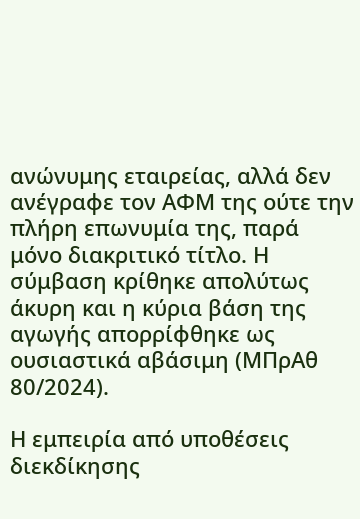ανώνυμης εταιρείας, αλλά δεν ανέγραφε τον ΑΦΜ της ούτε την πλήρη επωνυμία της, παρά μόνο διακριτικό τίτλο. Η σύμβαση κρίθηκε απολύτως άκυρη και η κύρια βάση της αγωγής απορρίφθηκε ως ουσιαστικά αβάσιμη (ΜΠρΑθ 80/2024).

Η εμπειρία από υποθέσεις διεκδίκησης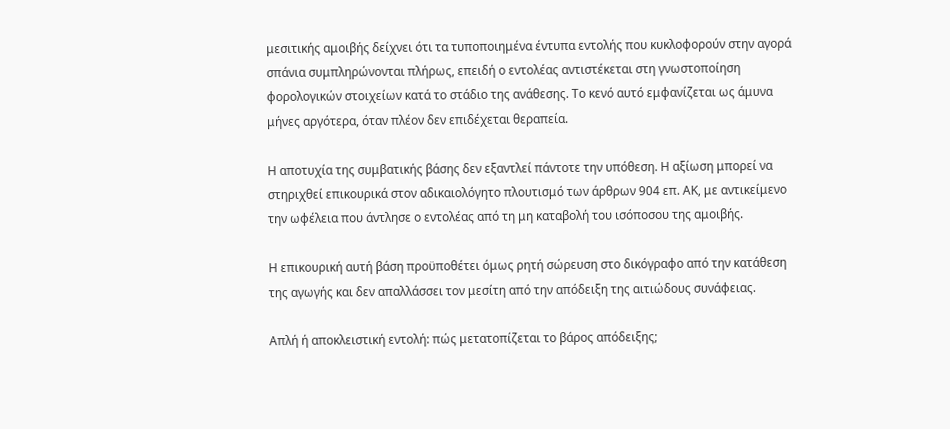μεσιτικής αμοιβής δείχνει ότι τα τυποποιημένα έντυπα εντολής που κυκλοφορούν στην αγορά σπάνια συμπληρώνονται πλήρως, επειδή ο εντολέας αντιστέκεται στη γνωστοποίηση φορολογικών στοιχείων κατά το στάδιο της ανάθεσης. Το κενό αυτό εμφανίζεται ως άμυνα μήνες αργότερα, όταν πλέον δεν επιδέχεται θεραπεία.

Η αποτυχία της συμβατικής βάσης δεν εξαντλεί πάντοτε την υπόθεση. Η αξίωση μπορεί να στηριχθεί επικουρικά στον αδικαιολόγητο πλουτισμό των άρθρων 904 επ. ΑΚ, με αντικείμενο την ωφέλεια που άντλησε ο εντολέας από τη μη καταβολή του ισόποσου της αμοιβής.

Η επικουρική αυτή βάση προϋποθέτει όμως ρητή σώρευση στο δικόγραφο από την κατάθεση της αγωγής και δεν απαλλάσσει τον μεσίτη από την απόδειξη της αιτιώδους συνάφειας.

Απλή ή αποκλειστική εντολή: πώς μετατοπίζεται το βάρος απόδειξης;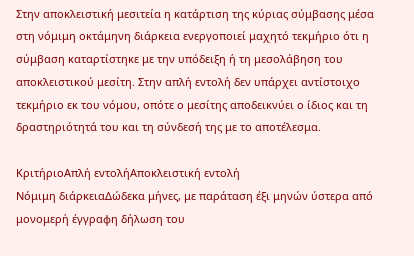Στην αποκλειστική μεσιτεία η κατάρτιση της κύριας σύμβασης μέσα στη νόμιμη οκτάμηνη διάρκεια ενεργοποιεί μαχητό τεκμήριο ότι η σύμβαση καταρτίστηκε με την υπόδειξη ή τη μεσολάβηση του αποκλειστικού μεσίτη. Στην απλή εντολή δεν υπάρχει αντίστοιχο τεκμήριο εκ του νόμου, οπότε ο μεσίτης αποδεικνύει ο ίδιος και τη δραστηριότητά του και τη σύνδεσή της με το αποτέλεσμα.

ΚριτήριοΑπλή εντολήΑποκλειστική εντολή
Νόμιμη διάρκειαΔώδεκα μήνες, με παράταση έξι μηνών ύστερα από μονομερή έγγραφη δήλωση του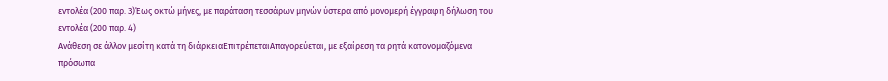εντολέα (200 παρ. 3)Έως οκτώ μήνες, με παράταση τεσσάρων μηνών ύστερα από μονομερή έγγραφη δήλωση του εντολέα (200 παρ. 4)
Ανάθεση σε άλλον μεσίτη κατά τη διάρκειαΕπιτρέπεταιΑπαγορεύεται, με εξαίρεση τα ρητά κατονομαζόμενα πρόσωπα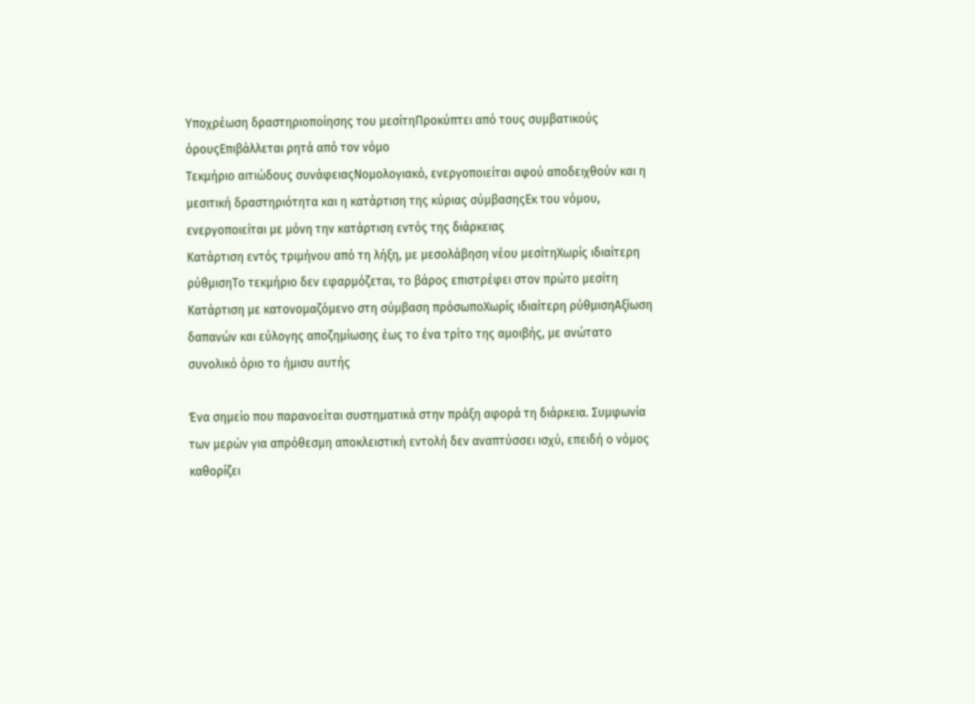Υποχρέωση δραστηριοποίησης του μεσίτηΠροκύπτει από τους συμβατικούς όρουςΕπιβάλλεται ρητά από τον νόμο
Τεκμήριο αιτιώδους συνάφειαςΝομολογιακό, ενεργοποιείται αφού αποδειχθούν και η μεσιτική δραστηριότητα και η κατάρτιση της κύριας σύμβασηςΕκ του νόμου, ενεργοποιείται με μόνη την κατάρτιση εντός της διάρκειας
Κατάρτιση εντός τριμήνου από τη λήξη, με μεσολάβηση νέου μεσίτηΧωρίς ιδιαίτερη ρύθμισηΤο τεκμήριο δεν εφαρμόζεται, το βάρος επιστρέφει στον πρώτο μεσίτη
Κατάρτιση με κατονομαζόμενο στη σύμβαση πρόσωποΧωρίς ιδιαίτερη ρύθμισηΑξίωση δαπανών και εύλογης αποζημίωσης έως το ένα τρίτο της αμοιβής, με ανώτατο συνολικό όριο το ήμισυ αυτής

Ένα σημείο που παρανοείται συστηματικά στην πράξη αφορά τη διάρκεια. Συμφωνία των μερών για απρόθεσμη αποκλειστική εντολή δεν αναπτύσσει ισχύ, επειδή ο νόμος καθορίζει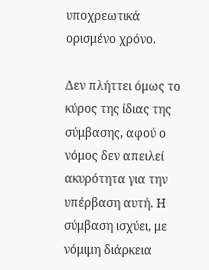υποχρεωτικά ορισμένο χρόνο.

Δεν πλήττει όμως το κύρος της ίδιας της σύμβασης, αφού ο νόμος δεν απειλεί ακυρότητα για την υπέρβαση αυτή. Η σύμβαση ισχύει, με νόμιμη διάρκεια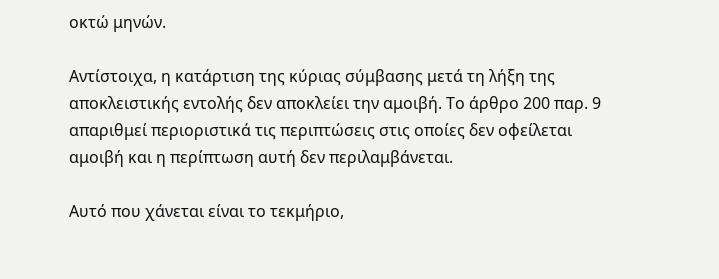οκτώ μηνών.

Αντίστοιχα, η κατάρτιση της κύριας σύμβασης μετά τη λήξη της αποκλειστικής εντολής δεν αποκλείει την αμοιβή. Το άρθρο 200 παρ. 9 απαριθμεί περιοριστικά τις περιπτώσεις στις οποίες δεν οφείλεται αμοιβή και η περίπτωση αυτή δεν περιλαμβάνεται.

Αυτό που χάνεται είναι το τεκμήριο,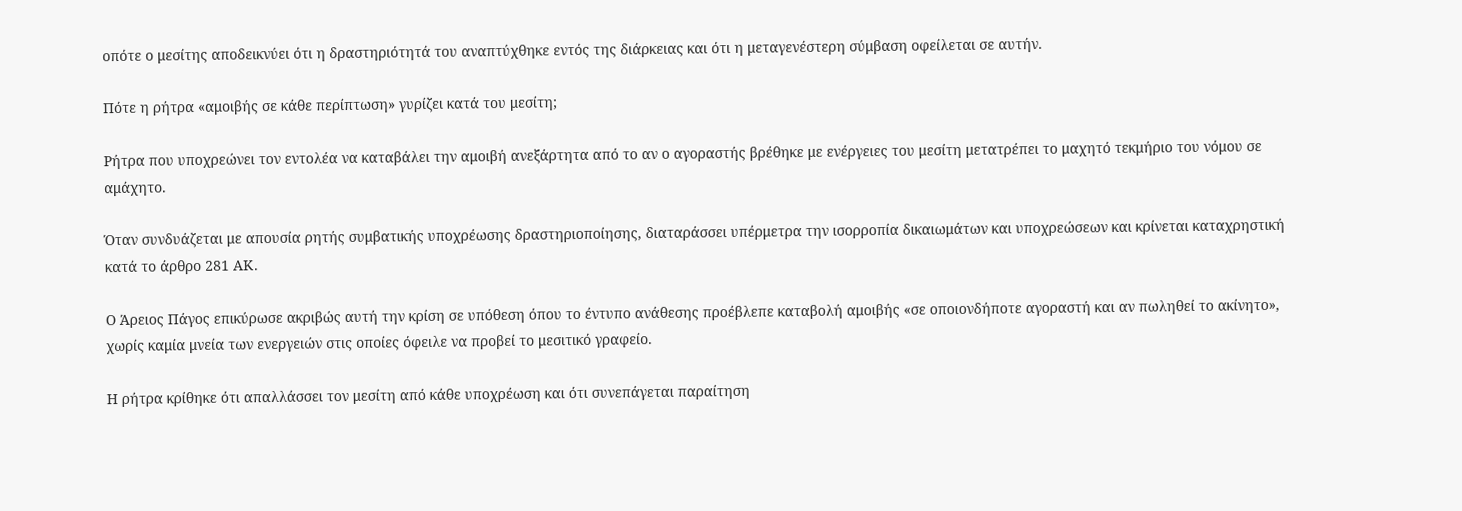οπότε ο μεσίτης αποδεικνύει ότι η δραστηριότητά του αναπτύχθηκε εντός της διάρκειας και ότι η μεταγενέστερη σύμβαση οφείλεται σε αυτήν.

Πότε η ρήτρα «αμοιβής σε κάθε περίπτωση» γυρίζει κατά του μεσίτη;

Ρήτρα που υποχρεώνει τον εντολέα να καταβάλει την αμοιβή ανεξάρτητα από το αν ο αγοραστής βρέθηκε με ενέργειες του μεσίτη μετατρέπει το μαχητό τεκμήριο του νόμου σε αμάχητο.

Όταν συνδυάζεται με απουσία ρητής συμβατικής υποχρέωσης δραστηριοποίησης, διαταράσσει υπέρμετρα την ισορροπία δικαιωμάτων και υποχρεώσεων και κρίνεται καταχρηστική κατά το άρθρο 281 ΑΚ.

Ο Άρειος Πάγος επικύρωσε ακριβώς αυτή την κρίση σε υπόθεση όπου το έντυπο ανάθεσης προέβλεπε καταβολή αμοιβής «σε οποιονδήποτε αγοραστή και αν πωληθεί το ακίνητο», χωρίς καμία μνεία των ενεργειών στις οποίες όφειλε να προβεί το μεσιτικό γραφείο.

Η ρήτρα κρίθηκε ότι απαλλάσσει τον μεσίτη από κάθε υποχρέωση και ότι συνεπάγεται παραίτηση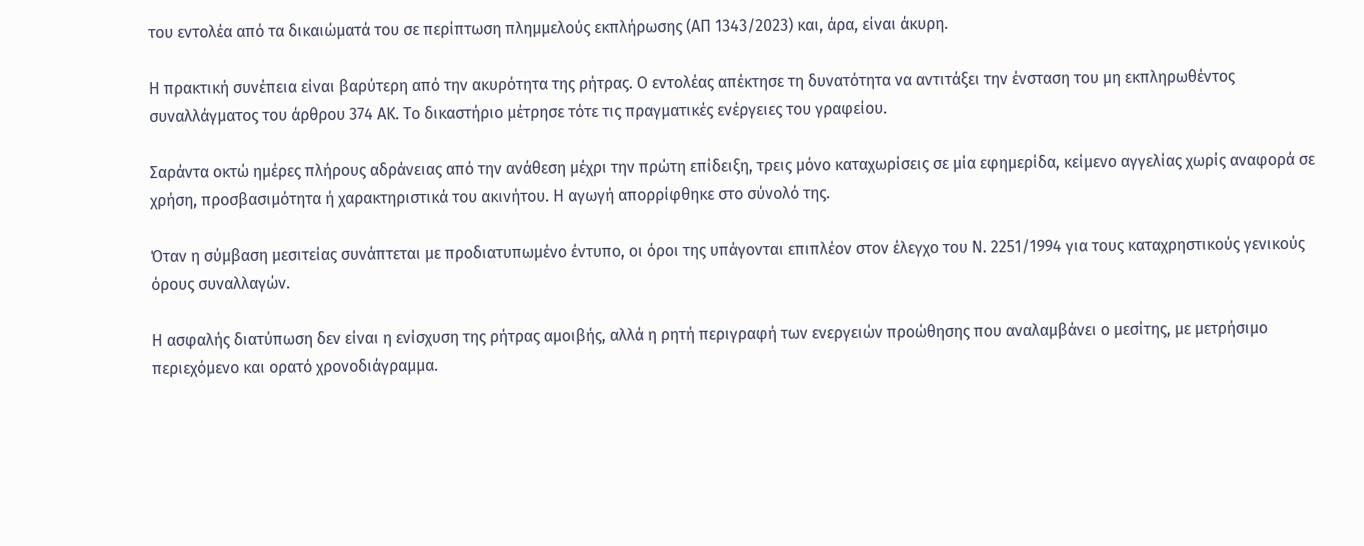του εντολέα από τα δικαιώματά του σε περίπτωση πλημμελούς εκπλήρωσης (ΑΠ 1343/2023) και, άρα, είναι άκυρη.

Η πρακτική συνέπεια είναι βαρύτερη από την ακυρότητα της ρήτρας. Ο εντολέας απέκτησε τη δυνατότητα να αντιτάξει την ένσταση του μη εκπληρωθέντος συναλλάγματος του άρθρου 374 ΑΚ. Το δικαστήριο μέτρησε τότε τις πραγματικές ενέργειες του γραφείου.

Σαράντα οκτώ ημέρες πλήρους αδράνειας από την ανάθεση μέχρι την πρώτη επίδειξη, τρεις μόνο καταχωρίσεις σε μία εφημερίδα, κείμενο αγγελίας χωρίς αναφορά σε χρήση, προσβασιμότητα ή χαρακτηριστικά του ακινήτου. Η αγωγή απορρίφθηκε στο σύνολό της.

Όταν η σύμβαση μεσιτείας συνάπτεται με προδιατυπωμένο έντυπο, οι όροι της υπάγονται επιπλέον στον έλεγχο του Ν. 2251/1994 για τους καταχρηστικούς γενικούς όρους συναλλαγών.

Η ασφαλής διατύπωση δεν είναι η ενίσχυση της ρήτρας αμοιβής, αλλά η ρητή περιγραφή των ενεργειών προώθησης που αναλαμβάνει ο μεσίτης, με μετρήσιμο περιεχόμενο και ορατό χρονοδιάγραμμα.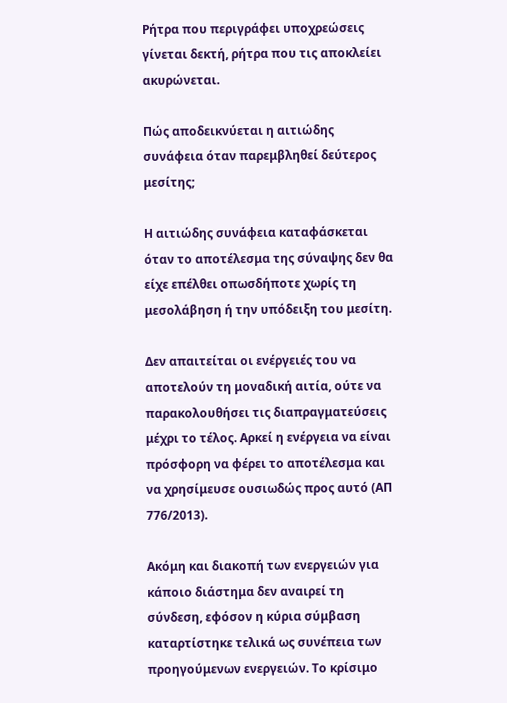Ρήτρα που περιγράφει υποχρεώσεις γίνεται δεκτή, ρήτρα που τις αποκλείει ακυρώνεται.

Πώς αποδεικνύεται η αιτιώδης συνάφεια όταν παρεμβληθεί δεύτερος μεσίτης;

Η αιτιώδης συνάφεια καταφάσκεται όταν το αποτέλεσμα της σύναψης δεν θα είχε επέλθει οπωσδήποτε χωρίς τη μεσολάβηση ή την υπόδειξη του μεσίτη.

Δεν απαιτείται οι ενέργειές του να αποτελούν τη μοναδική αιτία, ούτε να παρακολουθήσει τις διαπραγματεύσεις μέχρι το τέλος. Αρκεί η ενέργεια να είναι πρόσφορη να φέρει το αποτέλεσμα και να χρησίμευσε ουσιωδώς προς αυτό (ΑΠ 776/2013).

Ακόμη και διακοπή των ενεργειών για κάποιο διάστημα δεν αναιρεί τη σύνδεση, εφόσον η κύρια σύμβαση καταρτίστηκε τελικά ως συνέπεια των προηγούμενων ενεργειών. Το κρίσιμο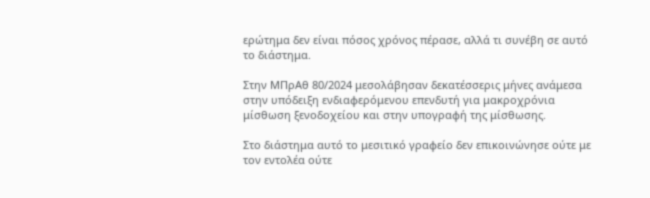ερώτημα δεν είναι πόσος χρόνος πέρασε, αλλά τι συνέβη σε αυτό το διάστημα.

Στην ΜΠρΑθ 80/2024 μεσολάβησαν δεκατέσσερις μήνες ανάμεσα στην υπόδειξη ενδιαφερόμενου επενδυτή για μακροχρόνια μίσθωση ξενοδοχείου και στην υπογραφή της μίσθωσης.

Στο διάστημα αυτό το μεσιτικό γραφείο δεν επικοινώνησε ούτε με τον εντολέα ούτε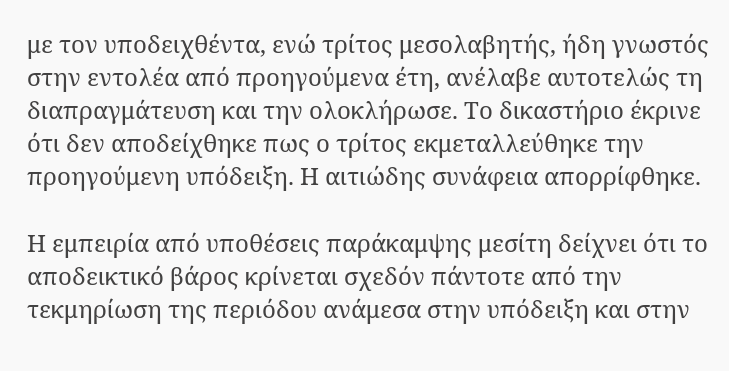με τον υποδειχθέντα, ενώ τρίτος μεσολαβητής, ήδη γνωστός στην εντολέα από προηγούμενα έτη, ανέλαβε αυτοτελώς τη διαπραγμάτευση και την ολοκλήρωσε. Το δικαστήριο έκρινε ότι δεν αποδείχθηκε πως ο τρίτος εκμεταλλεύθηκε την προηγούμενη υπόδειξη. Η αιτιώδης συνάφεια απορρίφθηκε.

Η εμπειρία από υποθέσεις παράκαμψης μεσίτη δείχνει ότι το αποδεικτικό βάρος κρίνεται σχεδόν πάντοτε από την τεκμηρίωση της περιόδου ανάμεσα στην υπόδειξη και στην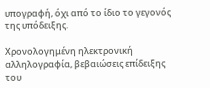υπογραφή, όχι από το ίδιο το γεγονός της υπόδειξης.

Χρονολογημένη ηλεκτρονική αλληλογραφία, βεβαιώσεις επίδειξης του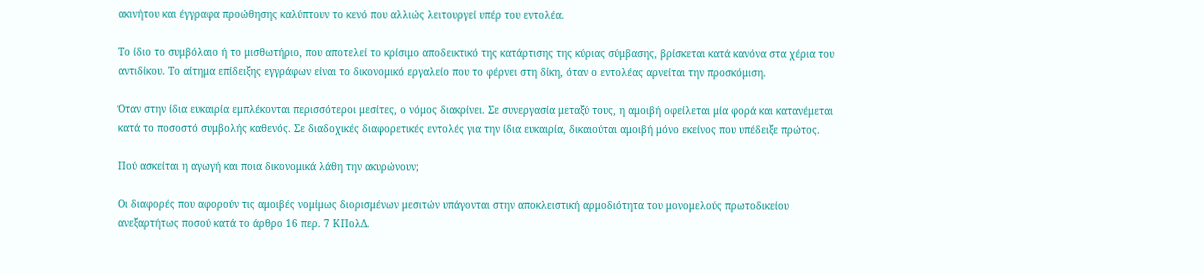ακινήτου και έγγραφα προώθησης καλύπτουν το κενό που αλλιώς λειτουργεί υπέρ του εντολέα.

Το ίδιο το συμβόλαιο ή το μισθωτήριο, που αποτελεί το κρίσιμο αποδεικτικό της κατάρτισης της κύριας σύμβασης, βρίσκεται κατά κανόνα στα χέρια του αντιδίκου. Το αίτημα επίδειξης εγγράφων είναι το δικονομικό εργαλείο που το φέρνει στη δίκη, όταν ο εντολέας αρνείται την προσκόμιση.

Όταν στην ίδια ευκαιρία εμπλέκονται περισσότεροι μεσίτες, ο νόμος διακρίνει. Σε συνεργασία μεταξύ τους, η αμοιβή οφείλεται μία φορά και κατανέμεται κατά το ποσοστό συμβολής καθενός. Σε διαδοχικές διαφορετικές εντολές για την ίδια ευκαιρία, δικαιούται αμοιβή μόνο εκείνος που υπέδειξε πρώτος.

Πού ασκείται η αγωγή και ποια δικονομικά λάθη την ακυρώνουν;

Οι διαφορές που αφορούν τις αμοιβές νομίμως διορισμένων μεσιτών υπάγονται στην αποκλειστική αρμοδιότητα του μονομελούς πρωτοδικείου ανεξαρτήτως ποσού κατά το άρθρο 16 περ. 7 ΚΠολΔ.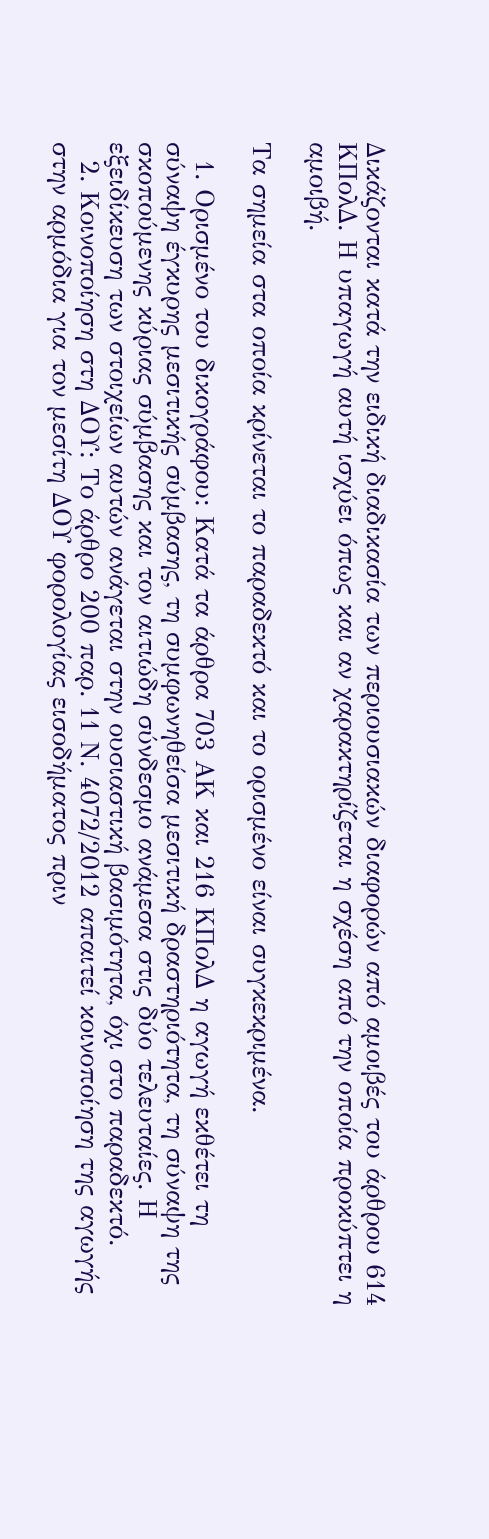Δικάζονται κατά την ειδική διαδικασία των περιουσιακών διαφορών από αμοιβές του άρθρου 614 ΚΠολΔ. Η υπαγωγή αυτή ισχύει όπως και αν χαρακτηρίζεται η σχέση από την οποία προκύπτει η αμοιβή.

Τα σημεία στα οποία κρίνεται το παραδεκτό και το ορισμένο είναι συγκεκριμένα.

  1. Ορισμένο του δικογράφου: Κατά τα άρθρα 703 ΑΚ και 216 ΚΠολΔ η αγωγή εκθέτει τη σύναψη έγκυρης μεσιτικής σύμβασης, τη συμφωνηθείσα μεσιτική δραστηριότητα, τη σύναψη της σκοπούμενης κύριας σύμβασης και τον αιτιώδη σύνδεσμο ανάμεσα στις δύο τελευταίες. Η εξειδίκευση των στοιχείων αυτών ανάγεται στην ουσιαστική βασιμότητα, όχι στο παραδεκτό.
  2. Κοινοποίηση στη ΔΟΥ: Το άρθρο 200 παρ. 11 Ν. 4072/2012 απαιτεί κοινοποίηση της αγωγής στην αρμόδια για τον μεσίτη ΔΟΥ φορολογίας εισοδήματος πριν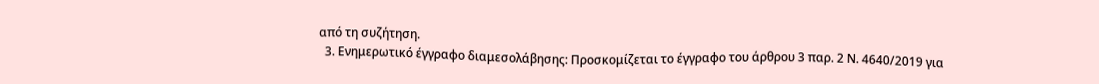από τη συζήτηση.
  3. Ενημερωτικό έγγραφο διαμεσολάβησης: Προσκομίζεται το έγγραφο του άρθρου 3 παρ. 2 Ν. 4640/2019 για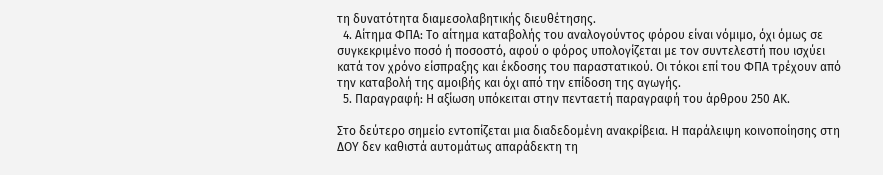τη δυνατότητα διαμεσολαβητικής διευθέτησης.
  4. Αίτημα ΦΠΑ: Το αίτημα καταβολής του αναλογούντος φόρου είναι νόμιμο, όχι όμως σε συγκεκριμένο ποσό ή ποσοστό, αφού ο φόρος υπολογίζεται με τον συντελεστή που ισχύει κατά τον χρόνο είσπραξης και έκδοσης του παραστατικού. Οι τόκοι επί του ΦΠΑ τρέχουν από την καταβολή της αμοιβής και όχι από την επίδοση της αγωγής.
  5. Παραγραφή: Η αξίωση υπόκειται στην πενταετή παραγραφή του άρθρου 250 ΑΚ.

Στο δεύτερο σημείο εντοπίζεται μια διαδεδομένη ανακρίβεια. Η παράλειψη κοινοποίησης στη ΔΟΥ δεν καθιστά αυτομάτως απαράδεκτη τη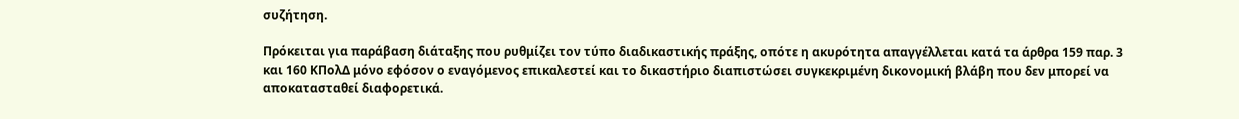συζήτηση.

Πρόκειται για παράβαση διάταξης που ρυθμίζει τον τύπο διαδικαστικής πράξης, οπότε η ακυρότητα απαγγέλλεται κατά τα άρθρα 159 παρ. 3 και 160 ΚΠολΔ μόνο εφόσον ο εναγόμενος επικαλεστεί και το δικαστήριο διαπιστώσει συγκεκριμένη δικονομική βλάβη που δεν μπορεί να αποκατασταθεί διαφορετικά.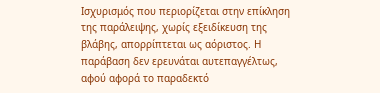Ισχυρισμός που περιορίζεται στην επίκληση της παράλειψης, χωρίς εξειδίκευση της βλάβης, απορρίπτεται ως αόριστος. Η παράβαση δεν ερευνάται αυτεπαγγέλτως, αφού αφορά το παραδεκτό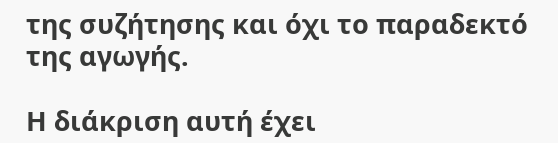της συζήτησης και όχι το παραδεκτό της αγωγής.

Η διάκριση αυτή έχει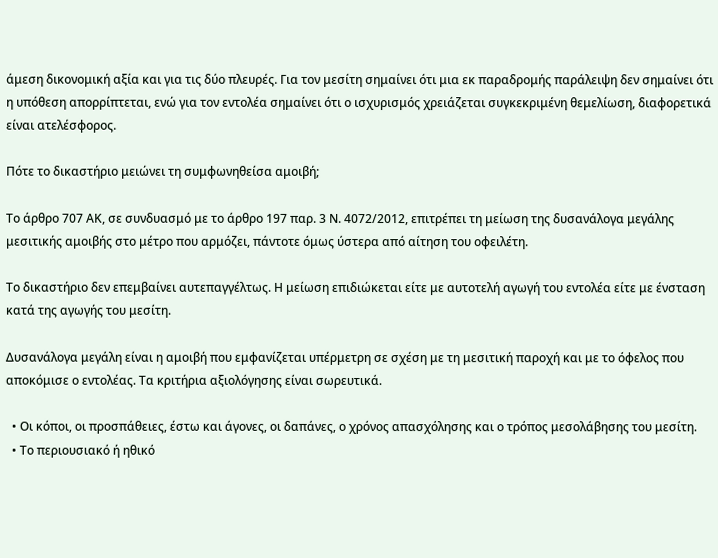άμεση δικονομική αξία και για τις δύο πλευρές. Για τον μεσίτη σημαίνει ότι μια εκ παραδρομής παράλειψη δεν σημαίνει ότι η υπόθεση απορρίπτεται, ενώ για τον εντολέα σημαίνει ότι ο ισχυρισμός χρειάζεται συγκεκριμένη θεμελίωση, διαφορετικά είναι ατελέσφορος.

Πότε το δικαστήριο μειώνει τη συμφωνηθείσα αμοιβή;

Το άρθρο 707 ΑΚ, σε συνδυασμό με το άρθρο 197 παρ. 3 Ν. 4072/2012, επιτρέπει τη μείωση της δυσανάλογα μεγάλης μεσιτικής αμοιβής στο μέτρο που αρμόζει, πάντοτε όμως ύστερα από αίτηση του οφειλέτη.

Το δικαστήριο δεν επεμβαίνει αυτεπαγγέλτως. Η μείωση επιδιώκεται είτε με αυτοτελή αγωγή του εντολέα είτε με ένσταση κατά της αγωγής του μεσίτη.

Δυσανάλογα μεγάλη είναι η αμοιβή που εμφανίζεται υπέρμετρη σε σχέση με τη μεσιτική παροχή και με το όφελος που αποκόμισε ο εντολέας. Τα κριτήρια αξιολόγησης είναι σωρευτικά.

  • Οι κόποι, οι προσπάθειες, έστω και άγονες, οι δαπάνες, ο χρόνος απασχόλησης και ο τρόπος μεσολάβησης του μεσίτη.
  • Το περιουσιακό ή ηθικό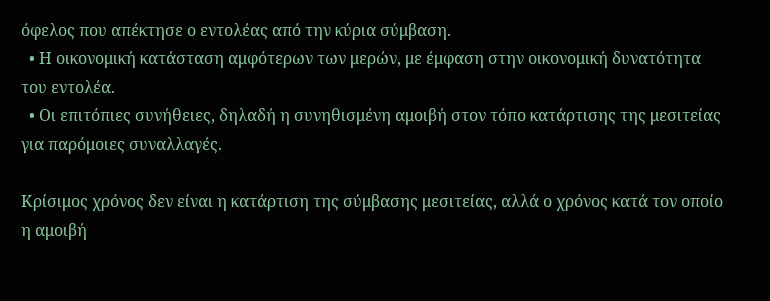όφελος που απέκτησε ο εντολέας από την κύρια σύμβαση.
  • Η οικονομική κατάσταση αμφότερων των μερών, με έμφαση στην οικονομική δυνατότητα του εντολέα.
  • Οι επιτόπιες συνήθειες, δηλαδή η συνηθισμένη αμοιβή στον τόπο κατάρτισης της μεσιτείας για παρόμοιες συναλλαγές.

Κρίσιμος χρόνος δεν είναι η κατάρτιση της σύμβασης μεσιτείας, αλλά ο χρόνος κατά τον οποίο η αμοιβή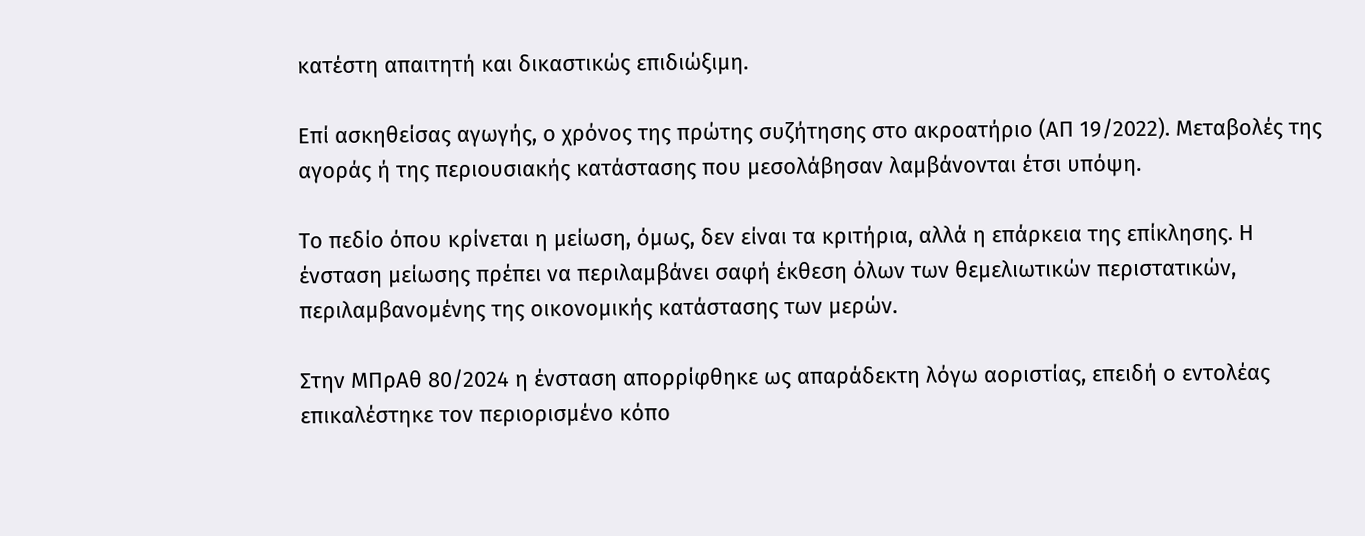κατέστη απαιτητή και δικαστικώς επιδιώξιμη.

Επί ασκηθείσας αγωγής, ο χρόνος της πρώτης συζήτησης στο ακροατήριο (ΑΠ 19/2022). Μεταβολές της αγοράς ή της περιουσιακής κατάστασης που μεσολάβησαν λαμβάνονται έτσι υπόψη.

Το πεδίο όπου κρίνεται η μείωση, όμως, δεν είναι τα κριτήρια, αλλά η επάρκεια της επίκλησης. Η ένσταση μείωσης πρέπει να περιλαμβάνει σαφή έκθεση όλων των θεμελιωτικών περιστατικών, περιλαμβανομένης της οικονομικής κατάστασης των μερών.

Στην ΜΠρΑθ 80/2024 η ένσταση απορρίφθηκε ως απαράδεκτη λόγω αοριστίας, επειδή ο εντολέας επικαλέστηκε τον περιορισμένο κόπο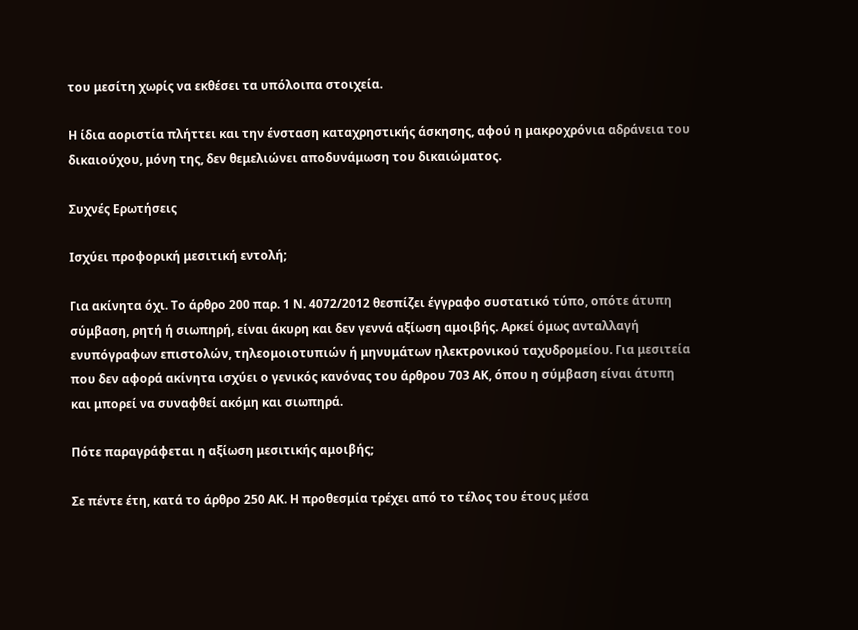του μεσίτη χωρίς να εκθέσει τα υπόλοιπα στοιχεία.

Η ίδια αοριστία πλήττει και την ένσταση καταχρηστικής άσκησης, αφού η μακροχρόνια αδράνεια του δικαιούχου, μόνη της, δεν θεμελιώνει αποδυνάμωση του δικαιώματος.

Συχνές Ερωτήσεις

Ισχύει προφορική μεσιτική εντολή;

Για ακίνητα όχι. Το άρθρο 200 παρ. 1 Ν. 4072/2012 θεσπίζει έγγραφο συστατικό τύπο, οπότε άτυπη σύμβαση, ρητή ή σιωπηρή, είναι άκυρη και δεν γεννά αξίωση αμοιβής. Αρκεί όμως ανταλλαγή ενυπόγραφων επιστολών, τηλεομοιοτυπιών ή μηνυμάτων ηλεκτρονικού ταχυδρομείου. Για μεσιτεία που δεν αφορά ακίνητα ισχύει ο γενικός κανόνας του άρθρου 703 ΑΚ, όπου η σύμβαση είναι άτυπη και μπορεί να συναφθεί ακόμη και σιωπηρά.

Πότε παραγράφεται η αξίωση μεσιτικής αμοιβής;

Σε πέντε έτη, κατά το άρθρο 250 ΑΚ. Η προθεσμία τρέχει από το τέλος του έτους μέσα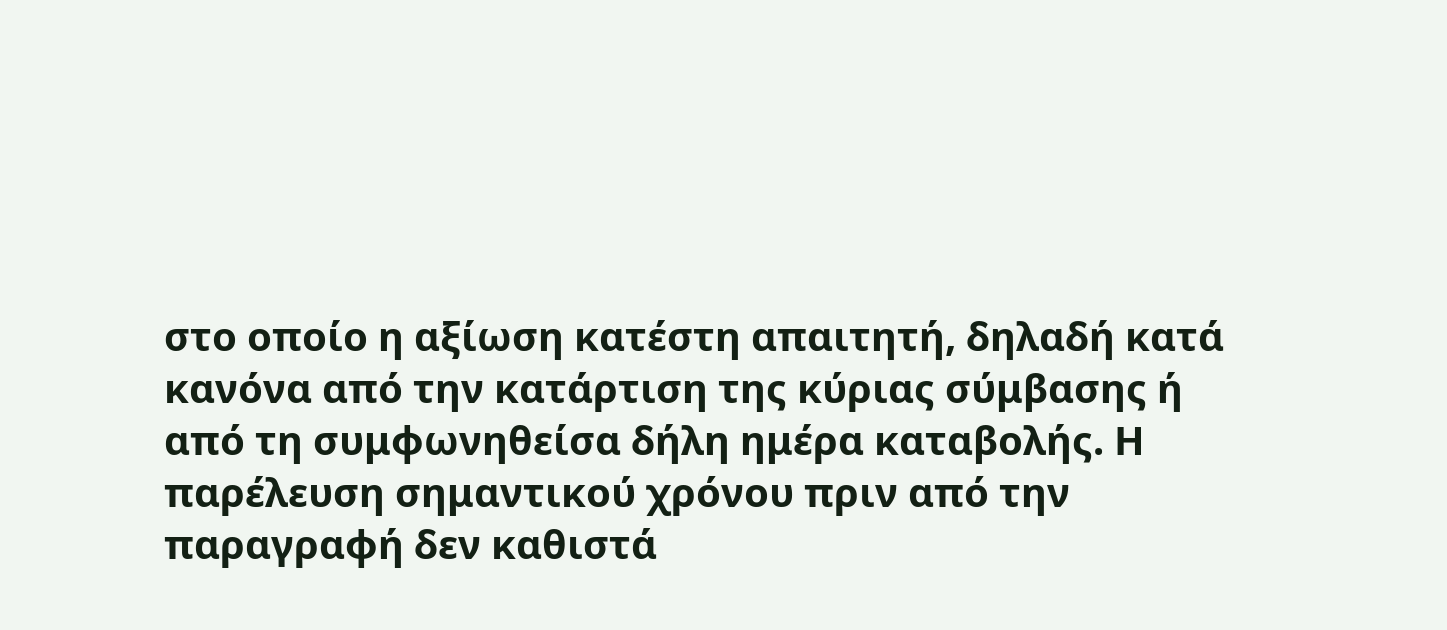στο οποίο η αξίωση κατέστη απαιτητή, δηλαδή κατά κανόνα από την κατάρτιση της κύριας σύμβασης ή από τη συμφωνηθείσα δήλη ημέρα καταβολής. Η παρέλευση σημαντικού χρόνου πριν από την παραγραφή δεν καθιστά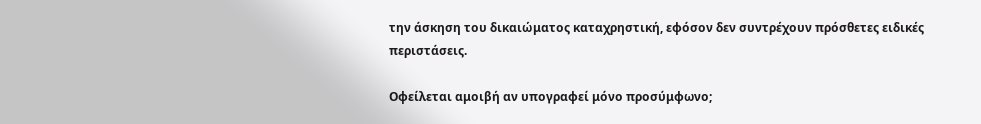την άσκηση του δικαιώματος καταχρηστική, εφόσον δεν συντρέχουν πρόσθετες ειδικές περιστάσεις.

Οφείλεται αμοιβή αν υπογραφεί μόνο προσύμφωνο;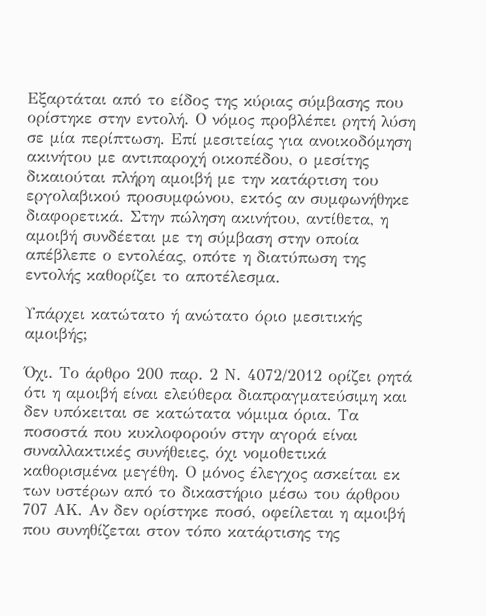Εξαρτάται από το είδος της κύριας σύμβασης που ορίστηκε στην εντολή. Ο νόμος προβλέπει ρητή λύση σε μία περίπτωση. Επί μεσιτείας για ανοικοδόμηση ακινήτου με αντιπαροχή οικοπέδου, ο μεσίτης δικαιούται πλήρη αμοιβή με την κατάρτιση του εργολαβικού προσυμφώνου, εκτός αν συμφωνήθηκε διαφορετικά. Στην πώληση ακινήτου, αντίθετα, η αμοιβή συνδέεται με τη σύμβαση στην οποία απέβλεπε ο εντολέας, οπότε η διατύπωση της εντολής καθορίζει το αποτέλεσμα.

Υπάρχει κατώτατο ή ανώτατο όριο μεσιτικής αμοιβής;

Όχι. Το άρθρο 200 παρ. 2 Ν. 4072/2012 ορίζει ρητά ότι η αμοιβή είναι ελεύθερα διαπραγματεύσιμη και δεν υπόκειται σε κατώτατα νόμιμα όρια. Τα ποσοστά που κυκλοφορούν στην αγορά είναι συναλλακτικές συνήθειες, όχι νομοθετικά καθορισμένα μεγέθη. Ο μόνος έλεγχος ασκείται εκ των υστέρων από το δικαστήριο μέσω του άρθρου 707 ΑΚ. Αν δεν ορίστηκε ποσό, οφείλεται η αμοιβή που συνηθίζεται στον τόπο κατάρτισης της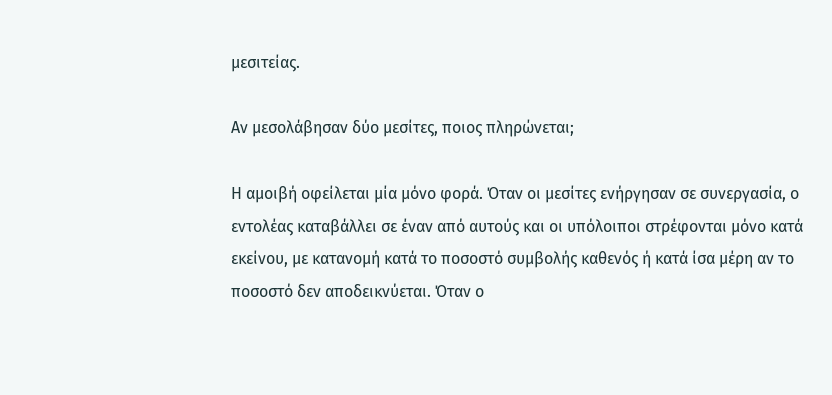μεσιτείας.

Αν μεσολάβησαν δύο μεσίτες, ποιος πληρώνεται;

Η αμοιβή οφείλεται μία μόνο φορά. Όταν οι μεσίτες ενήργησαν σε συνεργασία, ο εντολέας καταβάλλει σε έναν από αυτούς και οι υπόλοιποι στρέφονται μόνο κατά εκείνου, με κατανομή κατά το ποσοστό συμβολής καθενός ή κατά ίσα μέρη αν το ποσοστό δεν αποδεικνύεται. Όταν ο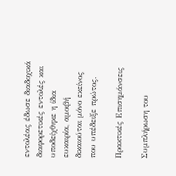εντολέας έδωσε διαδοχικά διαφορετικές εντολές και υποδείχθηκε η ίδια ευκαιρία, αμοιβή δικαιούται μόνο εκείνος που υπέδειξε πρώτος.

Πρακτικές Επισημάνσεις

Συμπλήρωση του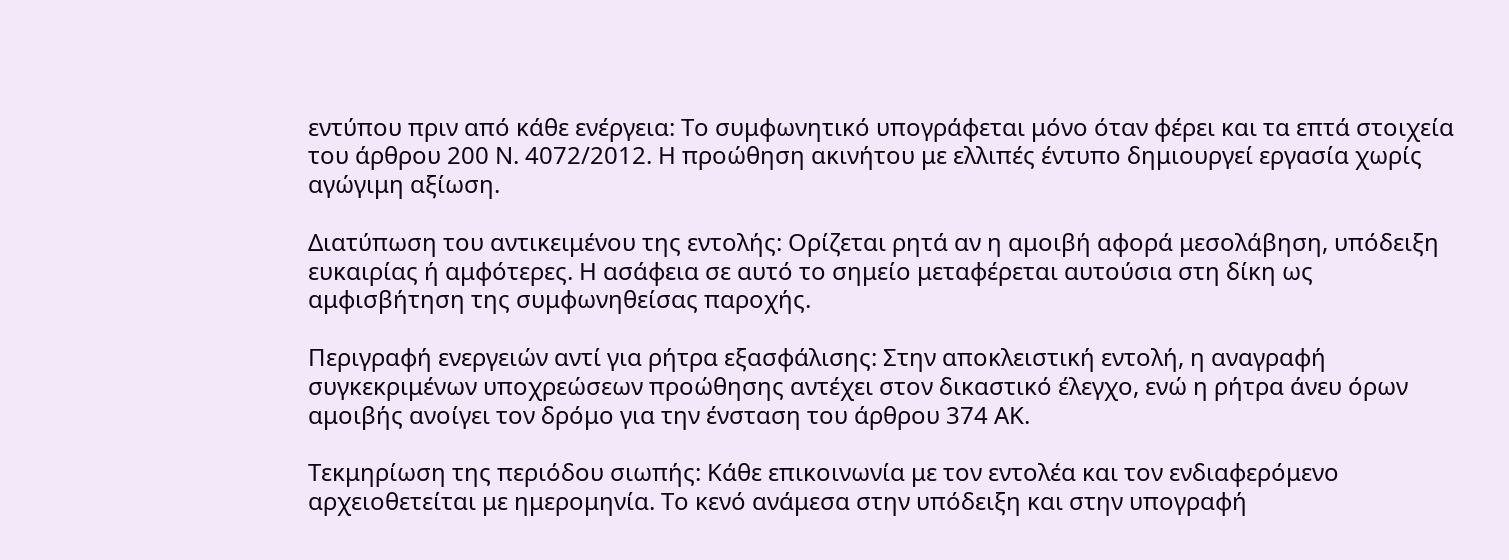εντύπου πριν από κάθε ενέργεια: Το συμφωνητικό υπογράφεται μόνο όταν φέρει και τα επτά στοιχεία του άρθρου 200 Ν. 4072/2012. Η προώθηση ακινήτου με ελλιπές έντυπο δημιουργεί εργασία χωρίς αγώγιμη αξίωση.

Διατύπωση του αντικειμένου της εντολής: Ορίζεται ρητά αν η αμοιβή αφορά μεσολάβηση, υπόδειξη ευκαιρίας ή αμφότερες. Η ασάφεια σε αυτό το σημείο μεταφέρεται αυτούσια στη δίκη ως αμφισβήτηση της συμφωνηθείσας παροχής.

Περιγραφή ενεργειών αντί για ρήτρα εξασφάλισης: Στην αποκλειστική εντολή, η αναγραφή συγκεκριμένων υποχρεώσεων προώθησης αντέχει στον δικαστικό έλεγχο, ενώ η ρήτρα άνευ όρων αμοιβής ανοίγει τον δρόμο για την ένσταση του άρθρου 374 ΑΚ.

Τεκμηρίωση της περιόδου σιωπής: Κάθε επικοινωνία με τον εντολέα και τον ενδιαφερόμενο αρχειοθετείται με ημερομηνία. Το κενό ανάμεσα στην υπόδειξη και στην υπογραφή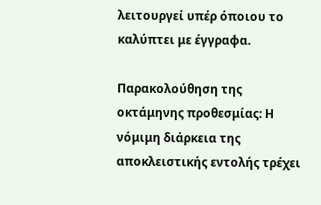λειτουργεί υπέρ όποιου το καλύπτει με έγγραφα.

Παρακολούθηση της οκτάμηνης προθεσμίας: Η νόμιμη διάρκεια της αποκλειστικής εντολής τρέχει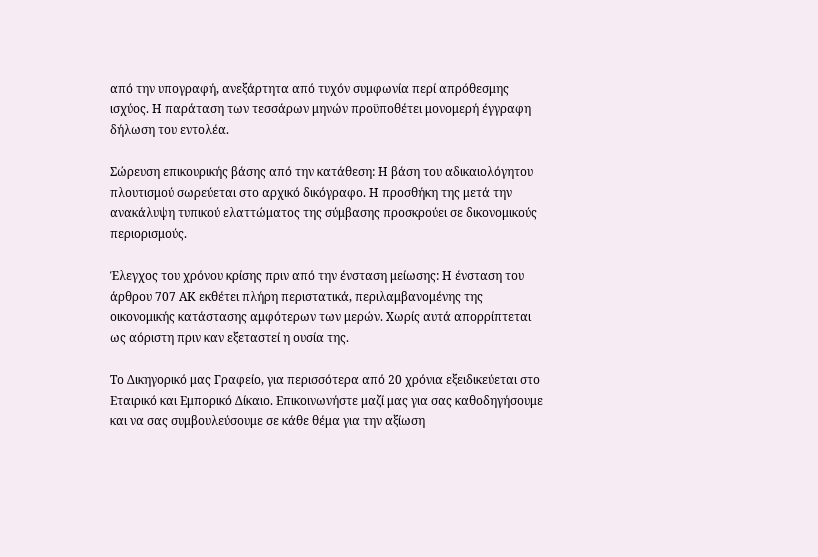από την υπογραφή, ανεξάρτητα από τυχόν συμφωνία περί απρόθεσμης ισχύος. Η παράταση των τεσσάρων μηνών προϋποθέτει μονομερή έγγραφη δήλωση του εντολέα.

Σώρευση επικουρικής βάσης από την κατάθεση: Η βάση του αδικαιολόγητου πλουτισμού σωρεύεται στο αρχικό δικόγραφο. Η προσθήκη της μετά την ανακάλυψη τυπικού ελαττώματος της σύμβασης προσκρούει σε δικονομικούς περιορισμούς.

Έλεγχος του χρόνου κρίσης πριν από την ένσταση μείωσης: Η ένσταση του άρθρου 707 ΑΚ εκθέτει πλήρη περιστατικά, περιλαμβανομένης της οικονομικής κατάστασης αμφότερων των μερών. Χωρίς αυτά απορρίπτεται ως αόριστη πριν καν εξεταστεί η ουσία της.

Το Δικηγορικό μας Γραφείο, για περισσότερα από 20 χρόνια εξειδικεύεται στο Εταιρικό και Εμπορικό Δίκαιο. Επικοινωνήστε μαζί μας για σας καθοδηγήσουμε και να σας συμβουλεύσουμε σε κάθε θέμα για την αξίωση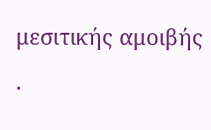μεσιτικής αμοιβής .